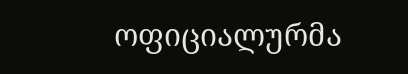ოფიციალურმა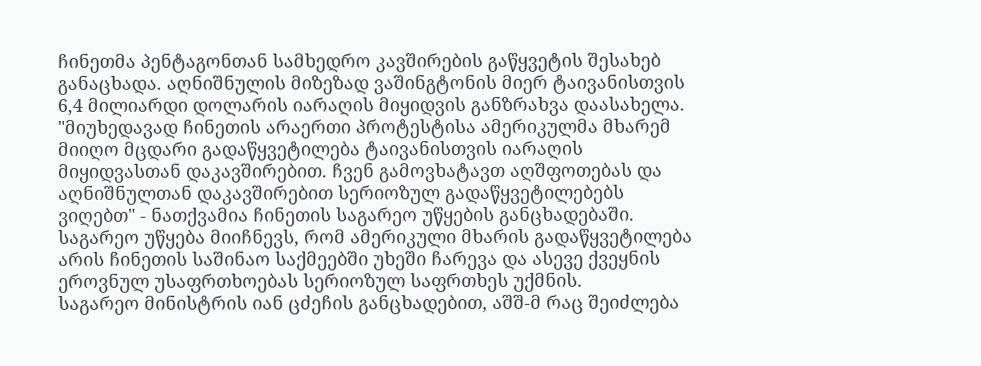ჩინეთმა პენტაგონთან სამხედრო კავშირების გაწყვეტის შესახებ განაცხადა. აღნიშნულის მიზეზად ვაშინგტონის მიერ ტაივანისთვის 6,4 მილიარდი დოლარის იარაღის მიყიდვის განზრახვა დაასახელა.
"მიუხედავად ჩინეთის არაერთი პროტესტისა ამერიკულმა მხარემ მიიღო მცდარი გადაწყვეტილება ტაივანისთვის იარაღის მიყიდვასთან დაკავშირებით. ჩვენ გამოვხატავთ აღშფოთებას და აღნიშნულთან დაკავშირებით სერიოზულ გადაწყვეტილებებს ვიღებთ" - ნათქვამია ჩინეთის საგარეო უწყების განცხადებაში.
საგარეო უწყება მიიჩნევს, რომ ამერიკული მხარის გადაწყვეტილება არის ჩინეთის საშინაო საქმეებში უხეში ჩარევა და ასევე ქვეყნის ეროვნულ უსაფრთხოებას სერიოზულ საფრთხეს უქმნის.
საგარეო მინისტრის იან ცძეჩის განცხადებით, აშშ-მ რაც შეიძლება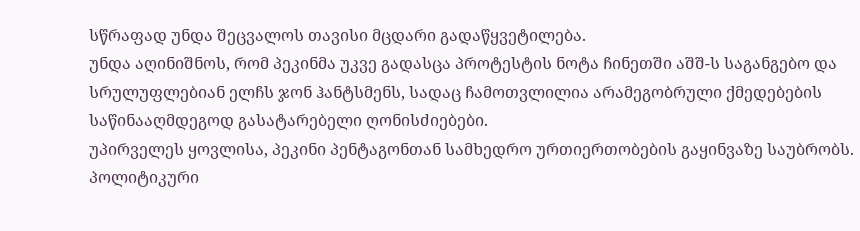სწრაფად უნდა შეცვალოს თავისი მცდარი გადაწყვეტილება.
უნდა აღინიშნოს, რომ პეკინმა უკვე გადასცა პროტესტის ნოტა ჩინეთში აშშ-ს საგანგებო და სრულუფლებიან ელჩს ჯონ ჰანტსმენს, სადაც ჩამოთვლილია არამეგობრული ქმედებების საწინააღმდეგოდ გასატარებელი ღონისძიებები.
უპირველეს ყოვლისა, პეკინი პენტაგონთან სამხედრო ურთიერთობების გაყინვაზე საუბრობს. პოლიტიკური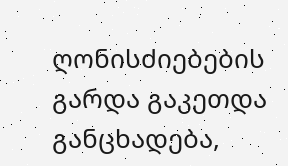ღონისძიებების გარდა გაკეთდა განცხადება,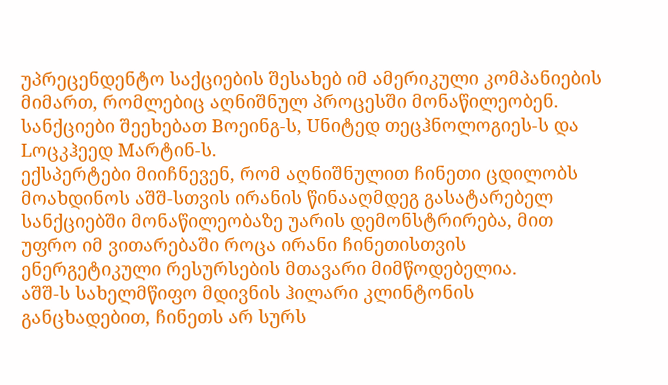უპრეცენდენტო საქციების შესახებ იმ ამერიკული კომპანიების მიმართ, რომლებიც აღნიშნულ პროცესში მონაწილეობენ. სანქციები შეეხებათ Bოეინგ-ს, Uნიტედ თეცჰნოლოგიეს-ს და Lოცკჰეედ Mარტინ-ს.
ექსპერტები მიიჩნევენ, რომ აღნიშნულით ჩინეთი ცდილობს მოახდინოს აშშ-სთვის ირანის წინააღმდეგ გასატარებელ სანქციებში მონაწილეობაზე უარის დემონსტრირება, მით უფრო იმ ვითარებაში როცა ირანი ჩინეთისთვის ენერგეტიკული რესურსების მთავარი მიმწოდებელია.
აშშ-ს სახელმწიფო მდივნის ჰილარი კლინტონის განცხადებით, ჩინეთს არ სურს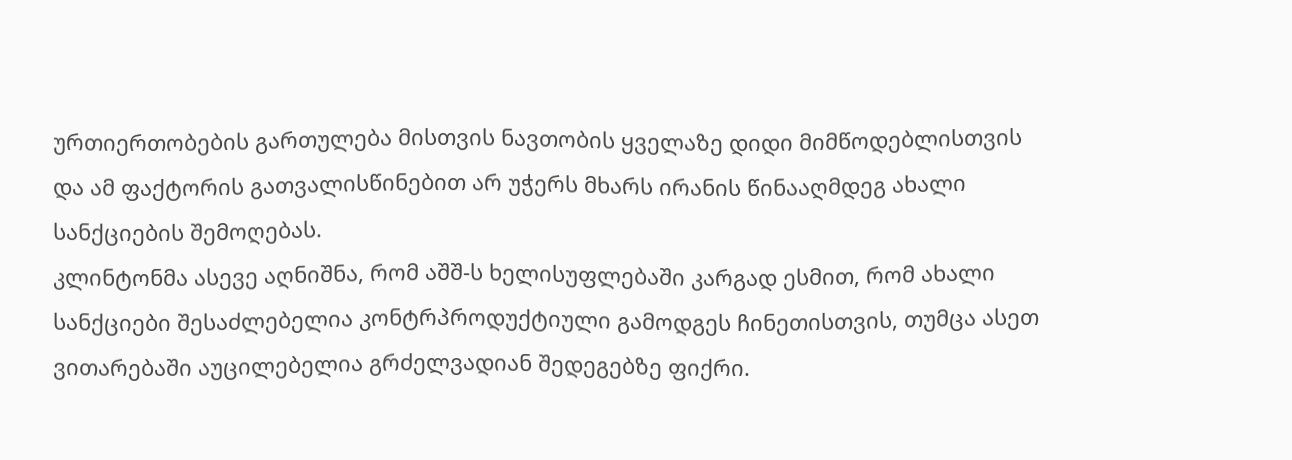ურთიერთობების გართულება მისთვის ნავთობის ყველაზე დიდი მიმწოდებლისთვის და ამ ფაქტორის გათვალისწინებით არ უჭერს მხარს ირანის წინააღმდეგ ახალი სანქციების შემოღებას.
კლინტონმა ასევე აღნიშნა, რომ აშშ-ს ხელისუფლებაში კარგად ესმით, რომ ახალი სანქციები შესაძლებელია კონტრპროდუქტიული გამოდგეს ჩინეთისთვის, თუმცა ასეთ ვითარებაში აუცილებელია გრძელვადიან შედეგებზე ფიქრი.